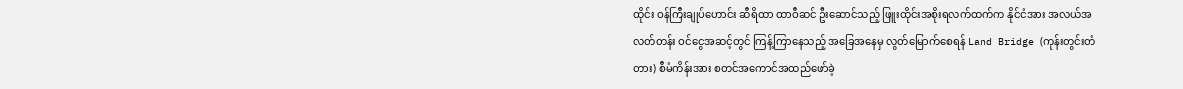ထိုင်း ဝန်ကြီးချုပ်ဟောင်း ဆီရိထာ ထာဝီဆင် ဦးဆောင်သည့် ဖြူးထိုင်းအစိုးရလက်ထက်က နိုင်ငံအား အလယ်အလတ်တန်း ဝင်ငွေအဆင့်တွင် ကြန့်ကြာနေသည့် အခြေအနေမှ လွတ်မြောက်စေရန် Land Bridge (ကုန်းတွင်းတံတား) စီမံကိန်းအား စတင်အကောင်အထည်ဖော်ခဲ့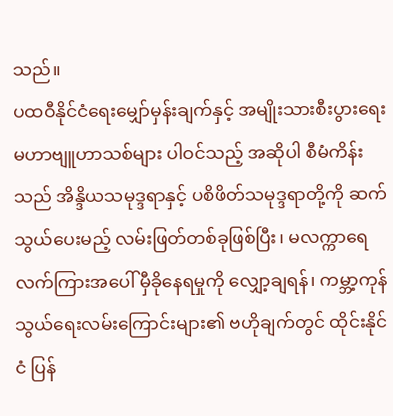သည်။
ပထဝီနိုင်ငံရေးမျှော်မှန်းချက်နှင့် အမျိုးသားစီးပွားရေး မဟာဗျူဟာသစ်များ ပါဝင်သည့် အဆိုပါ စီမံကိန်းသည် အိန္ဒိယသမုဒ္ဒရာနှင့် ပစိဖိတ်သမုဒ္ဒရာတို့ကို ဆက်သွယ်ပေးမည့် လမ်းဖြတ်တစ်ခုဖြစ်ပြီး၊ မလက္ကာရေလက်ကြားအပေါ် မှီခိုနေရမှုကို လျှော့ချရန်၊ ကမ္ဘာ့ကုန်သွယ်ရေးလမ်းကြောင်းများ၏ ဗဟိုချက်တွင် ထိုင်းနိုင်ငံ ပြန်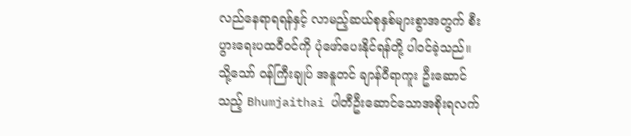လည်နေရာရရန်နှင့် လာမည့်ဆယ်စုနှစ်များစွာအတွက် စီးပွားရေးပထဝီဝင်ကို ပုံဖော်ပေးနိုင်ရန်တို့ ပါဝင်ခဲ့သည်။
သို့သော် ဝန်ကြီးချုပ် အနူတင် ချာန်ဝီရာကူး ဦးဆောင်သည့် Bhumjaithai ပါတီဦးဆောင်သောအစိုးရလက်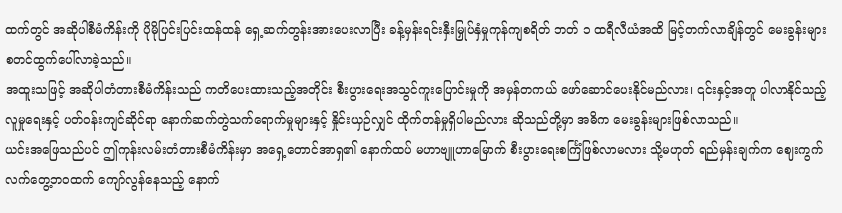ထက်တွင် အဆိုပါစီမံကိန်းကို ပိုမိုပြင်းပြင်းထန်ထန် ရှေ့ဆက်တွန်းအားပေးလာပြီး ခန့်မှန်းရင်းနှီးမြှုပ်နှံမှုကုန်ကျစရိတ် ဘတ် ၁ ထရီလီယံအထိ မြင့်တက်လာချိန်တွင် မေးခွန်းများ စတင်ထွက်ပေါ်လာခဲ့သည်။
အထူးသဖြင့် အဆိုပါတံတားစီမံကိန်းသည် ကတိပေးထားသည့်အတိုင်း စီးပွားရေးအသွင်ကူးပြောင်းမှုကို အမှန်တကယ် ဖော်ဆောင်ပေးနိုင်မည်လား၊ ၎င်းနှင့်အတူ ပါလာနိုင်သည့် လူမှုရေးနှင့် ပတ်ဝန်းကျင်ဆိုင်ရာ နောက်ဆက်တွဲသက်ရောက်မှုများနှင့် နှိုင်းယှဉ်လျှင် ထိုက်တန်မှုရှိပါမည်လား ဆိုသည်တို့မှာ အဓိက မေးခွန်းများဖြစ်လာသည်။
ယင်းအဖြေသည်ပင် ဤကုန်းလမ်းတံတားစီမံကိန်းမှာ အရှေ့တောင်အာရှ၏ နောက်ထပ် မဟာဗျူဟာမြောက် စီးပွားရေးစင်္ကြံဖြစ်လာမလား သို့မဟုတ် ရည်မှန်းချက်က ဈေးကွက်လက်တွေ့ဘဝထက် ကျော်လွန်နေသည့် နောက်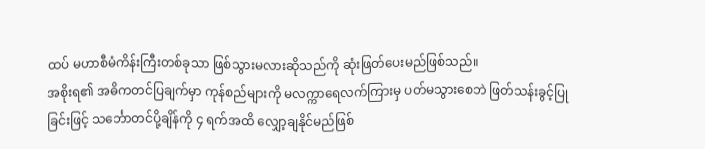ထပ် မဟာစီမံကိန်းကြီးတစ်ခုသာ ဖြစ်သွားမလားဆိုသည်ကို ဆုံးဖြတ်ပေးမည်ဖြစ်သည်။
အစိုးရ၏ အဓိကတင်ပြချက်မှာ ကုန်စည်များကို မလက္ကာရေလက်ကြားမှ ပတ်မသွားစေဘဲ ဖြတ်သန်းခွင့်ပြုခြင်းဖြင့် သင်္ဘောတင်ပို့ချိန်ကို ၄ ရက်အထိ လျှော့ချနိုင်မည်ဖြစ်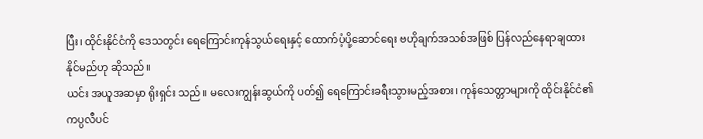ပြီး၊ ထိုင်းနိုင်ငံကို ဒေသတွင်း ရေကြောင်းကုန်သွယ်ရေးနှင့် ထောက်ပံ့ပို့ဆောင်ရေး ဗဟိုချက်အသစ်အဖြစ် ပြန်လည်နေရာချထားနိုင်မည်ဟု ဆိုသည်။
ယင်း အယူအဆမှာ ရိုးရှင်း သည်။ မလေးကျွန်းဆွယ်ကို ပတ်၍ ရေကြောင်းခရီးသွားမည့်အစား၊ ကုန်သေတ္တာများကို ထိုင်းနိုင်ငံ၏ ကပ္ပလီပင်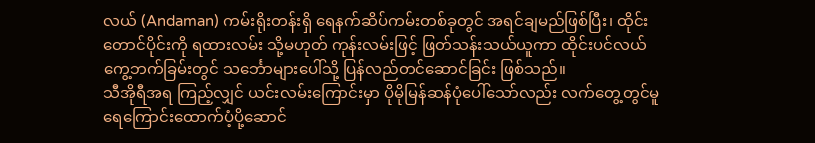လယ် (Andaman) ကမ်းရိုးတန်းရှိ ရေနက်ဆိပ်ကမ်းတစ်ခုတွင် အရင်ချမည်ဖြစ်ပြီး၊ ထိုင်းတောင်ပိုင်းကို ရထားလမ်း သို့မဟုတ် ကုန်းလမ်းဖြင့် ဖြတ်သန်းသယ်ယူကာ ထိုင်းပင်လယ်ကွေ့ဘက်ခြမ်းတွင် သင်္ဘောများပေါ်သို့ ပြန်လည်တင်ဆောင်ခြင်း ဖြစ်သည်။
သီအိုရီအရ ကြည့်လျှင် ယင်းလမ်းကြောင်းမှာ ပိုမိုမြန်ဆန်ပုံပေါ်သော်လည်း လက်တွေ့တွင်မူ ရေကြောင်းထောက်ပံ့ပို့ဆောင်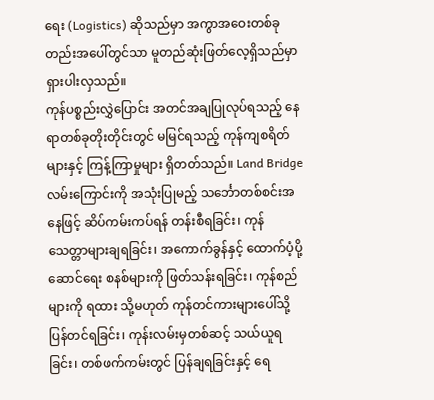ရေး (Logistics) ဆိုသည်မှာ အကွာအဝေးတစ်ခုတည်းအပေါ်တွင်သာ မူတည်ဆုံးဖြတ်လေ့ရှိသည်မှာ ရှားပါးလှသည်။
ကုန်ပစ္စည်းလွှဲပြောင်း အတင်အချပြုလုပ်ရသည့် နေရာတစ်ခုတိုးတိုင်းတွင် မမြင်ရသည့် ကုန်ကျစရိတ်များနှင့် ကြန့်ကြာမှုများ ရှိတတ်သည်။ Land Bridge လမ်းကြောင်းကို အသုံးပြုမည့် သင်္ဘောတစ်စင်းအနေဖြင့် ဆိပ်ကမ်းကပ်ရန် တန်းစီရခြင်း၊ ကုန်သေတ္တာများချရခြင်း၊ အကောက်ခွန်နှင့် ထောက်ပံ့ပို့ဆောင်ရေး စနစ်များကို ဖြတ်သန်းရခြင်း၊ ကုန်စည်များကို ရထား သို့မဟုတ် ကုန်တင်ကားများပေါ်သို့ ပြန်တင်ရခြင်း၊ ကုန်းလမ်းမှတစ်ဆင့် သယ်ယူရခြင်း၊ တစ်ဖက်ကမ်းတွင် ပြန်ချရခြင်းနှင့် ရေ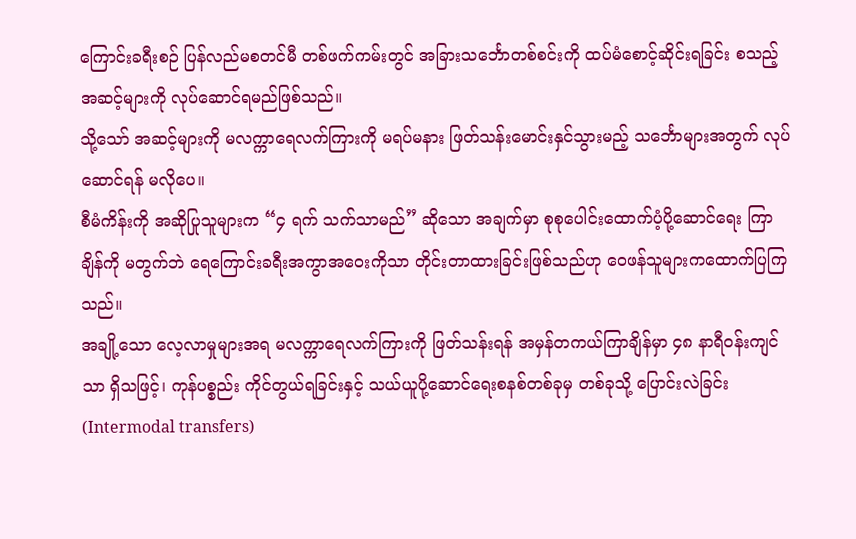ကြောင်းခရီးစဉ် ပြန်လည်မစတင်မီ တစ်ဖက်ကမ်းတွင် အခြားသင်္ဘောတစ်စင်းကို ထပ်မံစောင့်ဆိုင်းရခြင်း စသည့်အဆင့်များကို လုပ်ဆောင်ရမည်ဖြစ်သည်။
သို့သော် အဆင့်များကို မလက္ကာရေလက်ကြားကို မရပ်မနား ဖြတ်သန်းမောင်းနှင်သွားမည့် သင်္ဘောများအတွက် လုပ်ဆောင်ရန် မလိုပေ။
စီမံကိန်းကို အဆိုပြုသူများက “၄ ရက် သက်သာမည်” ဆိုသော အချက်မှာ စုစုပေါင်းထောက်ပံ့ပို့ဆောင်ရေး ကြာချိန်ကို မတွက်ဘဲ ရေကြောင်းခရီးအကွာအဝေးကိုသာ တိုင်းတာထားခြင်းဖြစ်သည်ဟု ဝေဖန်သူများကထောက်ပြကြသည်။
အချို့သော လေ့လာမှုများအရ မလက္ကာရေလက်ကြားကို ဖြတ်သန်းရန် အမှန်တကယ်ကြာချိန်မှာ ၄၈ နာရီဝန်းကျင်သာ ရှိသဖြင့်၊ ကုန်ပစ္စည်း ကိုင်တွယ်ရခြင်းနှင့် သယ်ယူပို့ဆောင်ရေးစနစ်တစ်ခုမှ တစ်ခုသို့ ပြောင်းလဲခြင်း (Intermodal transfers)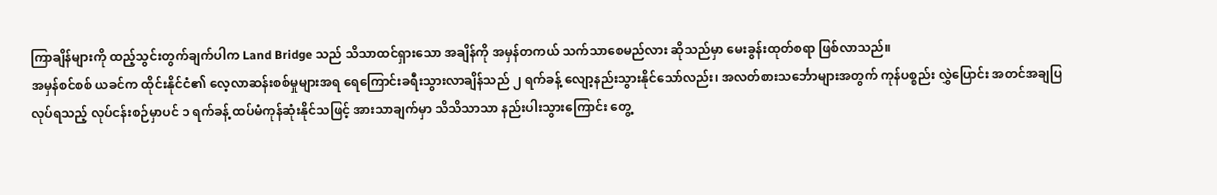ကြာချိန်များကို ထည့်သွင်းတွက်ချက်ပါက Land Bridge သည် သိသာထင်ရှားသော အချိန်ကို အမှန်တကယ် သက်သာစေမည်လား ဆိုသည်မှာ မေးခွန်းထုတ်စရာ ဖြစ်လာသည်။
အမှန်စင်စစ် ယခင်က ထိုင်းနိုင်ငံ၏ လေ့လာဆန်းစစ်မှုများအရ ရေကြောင်းခရီးသွားလာချိန်သည် ၂ ရက်ခန့် လျော့နည်းသွားနိုင်သော်လည်း၊ အလတ်စားသင်္ဘောများအတွက် ကုန်ပစ္စည်း လွှဲပြောင်း အတင်အချပြလုပ်ရသည့် လုပ်ငန်းစဉ်မှာပင် ၁ ရက်ခန့် ထပ်မံကုန်ဆုံးနိုင်သဖြင့် အားသာချက်မှာ သိသိသာသာ နည်းပါးသွားကြောင်း တွေ့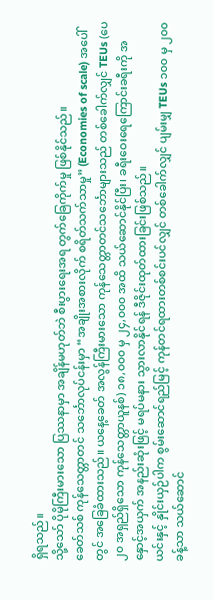ရှိရသည်။
သို့သော် ပိုမိုကြီးမားသော ပြဿနာမှာ အချိန်မဟုတ်ဘဲ စီးပွားရေးအရ တွက်ခြေကိုက်မှု ဖြစ်နိုင်သည်။
ခေတ်သစ် ကုန်သေတ္တာတင် သင်္ဘောလုပ်ငန်းမှာ “အချိုးအစားလိုက် စရိတ်သက်သာမှု” (Economies of scale) အပေါ်တွင် အခြေခံထားသည်။ ယနေ့ခေတ် အလွန်ကြီးမားသော ကုန်သေတ္တာတင်သင်္ဘောများသည် တစ်ခေါက်လျှင် TEUs (ပေ ၂၀ အရှည်ရှိသော ကုန်သေတ္တာယူနစ်) ၁၈,၀၀၀ မှ ၂၄,၀၀၀ အထိ သယ်ဆောင်နိုင်ပြီး၊ ခရီးဝေးရေကြောင်းခရီးကို အနှောင့်အယှက် အနည်းဆုံးဖြင့် မရပ်မနား သွားလာနိုင်ရန် ဒီဇိုင်းထုတ်ထားခြင်းဖြစ်သည်။
ယင်းနှင့် နှိုင်းယှဉ်ပါက စွမ်းဆောင်ရည်မြင့် ကုန်တင်ရထားတစ်စင်းပင်လျှင် တစ်ခေါက်လျှင် ပျမ်းမျှ TEUs ၁၀၀ မှ ၂၀၀ ခန့်သာ သယ်ဆောင်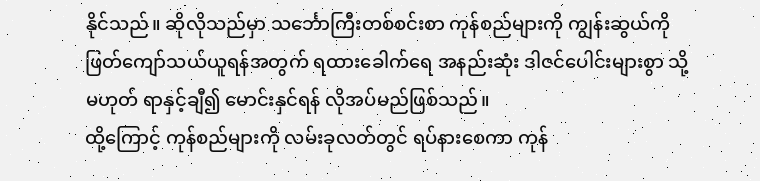နိုင်သည်။ ဆိုလိုသည်မှာ သင်္ဘောကြီးတစ်စင်းစာ ကုန်စည်များကို ကျွန်းဆွယ်ကို ဖြတ်ကျော်သယ်ယူရန်အတွက် ရထားခေါက်ရေ အနည်းဆုံး ဒါဇင်ပေါင်းများစွာ သို့မဟုတ် ရာနှင့်ချီ၍ မောင်းနှင်ရန် လိုအပ်မည်ဖြစ်သည်။
ထို့ကြောင့် ကုန်စည်များကို လမ်းခုလတ်တွင် ရပ်နားစေကာ ကုန်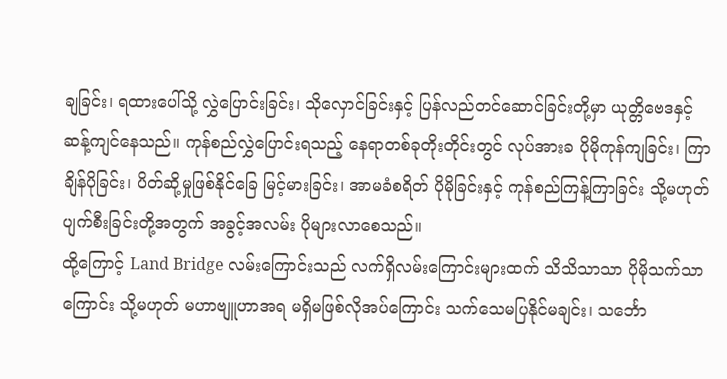ချခြင်း၊ ရထားပေါ်သို့ လွှဲပြောင်းခြင်း၊ သိုလှောင်ခြင်းနှင့် ပြန်လည်တင်ဆောင်ခြင်းတို့မှာ ယုတ္တိဗေဒနှင့် ဆန့်ကျင်နေသည်။ ကုန်စည်လွှဲပြောင်းရသည့် နေရာတစ်ခုတိုးတိုင်းတွင် လုပ်အားခ ပိုမိုကုန်ကျခြင်း၊ ကြာချိန်ပိုခြင်း၊ ပိတ်ဆို့မှုဖြစ်နိုင်ခြေ မြင့်မားခြင်း၊ အာမခံစရိတ် ပိုမိုခြင်းနှင့် ကုန်စည်ကြန့်ကြာခြင်း သို့မဟုတ် ပျက်စီးခြင်းတို့အတွက် အခွင့်အလမ်း ပိုများလာစေသည်။
ထို့ကြောင့် Land Bridge လမ်းကြောင်းသည် လက်ရှိလမ်းကြောင်းများထက် သိသိသာသာ ပိုမိုသက်သာကြောင်း သို့မဟုတ် မဟာဗျူဟာအရ မရှိမဖြစ်လိုအပ်ကြောင်း သက်သေမပြနိုင်မချင်း၊ သင်္ဘော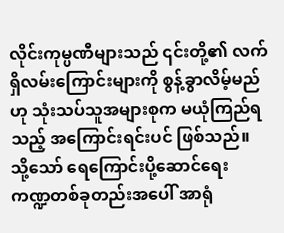လိုင်းကုမ္ပဏီများသည် ၎င်းတို့၏ လက်ရှိလမ်းကြောင်းများကို စွန့်ခွာလိမ့်မည်ဟု သုံးသပ်သူအများစုက မယုံကြည်ရသည့် အကြောင်းရင်းပင် ဖြစ်သည်။
သို့သော် ရေကြောင်းပို့ဆောင်ရေး ကဏ္ဍတစ်ခုတည်းအပေါ် အာရုံ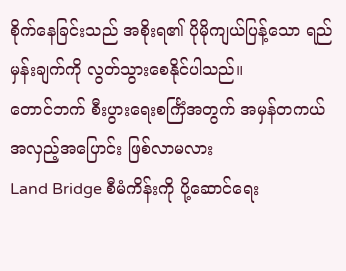စိုက်နေခြင်းသည် အစိုးရ၏ ပိုမိုကျယ်ပြန့်သော ရည်မှန်းချက်ကို လွတ်သွားစေနိုင်ပါသည်။
တောင်ဘက် စီးပွားရေးစင်္ကြံအတွက် အမှန်တကယ် အလှည့်အပြောင်း ဖြစ်လာမလား
Land Bridge စီမံကိန်းကို ပို့ဆောင်ရေး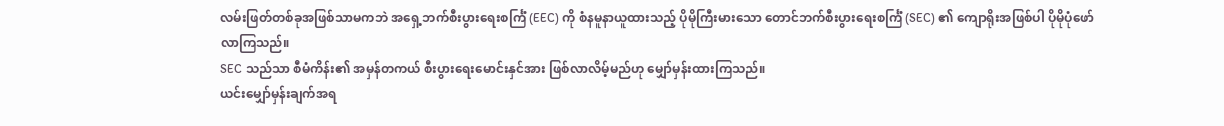လမ်းဖြတ်တစ်ခုအဖြစ်သာမကဘဲ အရှေ့ဘက်စီးပွားရေးစင်္ကြံ (EEC) ကို စံနမူနာယူထားသည့် ပိုမိုကြီးမားသော တောင်ဘက်စီးပွားရေးစင်္ကြံ (SEC) ၏ ကျောရိုးအဖြစ်ပါ ပိုမိုပုံဖော်လာကြသည်။
SEC သည်သာ စီမံကိန်း၏ အမှန်တကယ် စီးပွားရေးမောင်းနှင်အား ဖြစ်လာလိမ့်မည်ဟု မျှော်မှန်းထားကြသည်။
ယင်းမျှော်မှန်းချက်အရ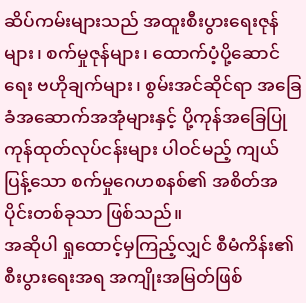ဆိပ်ကမ်းများသည် အထူးစီးပွားရေးဇုန်များ၊ စက်မှုဇုန်များ၊ ထောက်ပံ့ပို့ဆောင်ရေး ဗဟိုချက်များ၊ စွမ်းအင်ဆိုင်ရာ အခြေခံအဆောက်အအုံများနှင့် ပို့ကုန်အခြေပြု ကုန်ထုတ်လုပ်ငန်းများ ပါဝင်မည့် ကျယ်ပြန့်သော စက်မှုဂေဟစနစ်၏ အစိတ်အပိုင်းတစ်ခုသာ ဖြစ်သည်။
အဆိုပါ ရှုထောင့်မှကြည့်လျှင် စီမံကိန်း၏ စီးပွားရေးအရ အကျိုးအမြတ်ဖြစ်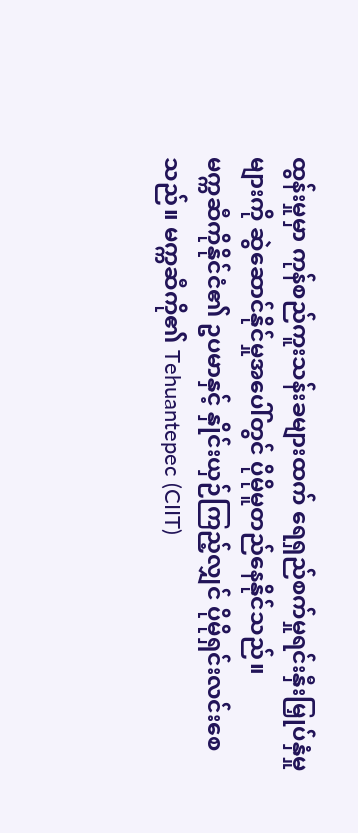ထွန်းမှုမှာ ကုန်စည်ကူးသန်းခများထက် ရေရှည်စက်မှုရင်းနှီးမြှုပ်နှံမှုများကို ဆွဲဆောင်နိုင်မှုအပေါ်တွင် ပိုမိုမူတည်နေနိုင်သည်။
မက္ကဆီကိုနိုင်ငံ၏ ဥပမာနှင့် နှိုင်းယှဉ်ကြည့်လျှင် ပိုမိုရှင်းလင်းစေသည်။ မက္ကဆီကို၏ Tehuantepec (CIIT)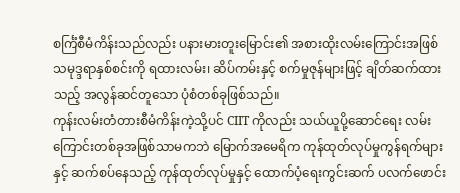စင်္ကြံစီမံကိန်းသည်လည်း ပနားမားတူးမြောင်း၏ အစားထိုးလမ်းကြောင်းအဖြစ် သမုဒ္ဒရာနှစ်စင်းကို ရထားလမ်း၊ ဆိပ်ကမ်းနှင့် စက်မှုဇုန်များဖြင့် ချိတ်ဆက်ထားသည့် အလွန်ဆင်တူသော ပုံစံတစ်ခုဖြစ်သည်။
ကုန်းလမ်းတံတားစီမံကိန်းကဲ့သို့ပင် CIIT ကိုလည်း သယ်ယူပို့ဆောင်ရေး လမ်းကြောင်းတစ်ခုအဖြစ်သာမကဘဲ မြောက်အမေရိက ကုန်ထုတ်လုပ်မှုကွန်ရက်များနှင့် ဆက်စပ်နေသည့် ကုန်ထုတ်လုပ်မှုနှင့် ထောက်ပံ့ရေးကွင်းဆက် ပလက်ဖောင်း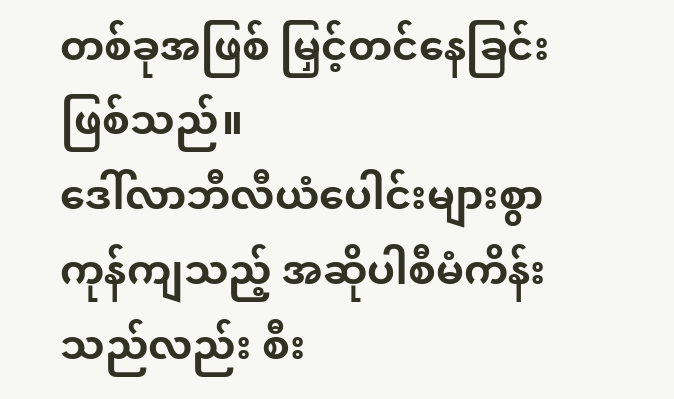တစ်ခုအဖြစ် မြှင့်တင်နေခြင်းဖြစ်သည်။
ဒေါ်လာဘီလီယံပေါင်းများစွာ ကုန်ကျသည့် အဆိုပါစီမံကိန်းသည်လည်း စီး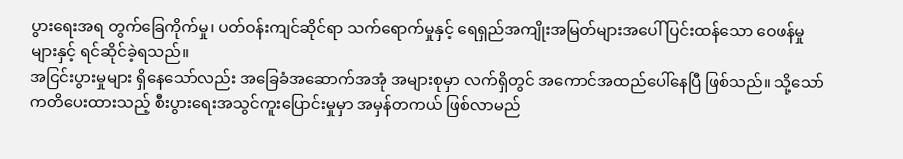ပွားရေးအရ တွက်ခြေကိုက်မှု၊ ပတ်ဝန်းကျင်ဆိုင်ရာ သက်ရောက်မှုနှင့် ရေရှည်အကျိုးအမြတ်များအပေါ် ပြင်းထန်သော ဝေဖန်မှုများနှင့် ရင်ဆိုင်ခဲ့ရသည်။
အငြင်းပွားမှုများ ရှိနေသော်လည်း အခြေခံအဆောက်အအုံ အများစုမှာ လက်ရှိတွင် အကောင်အထည်ပေါ်နေပြီ ဖြစ်သည်။ သို့သော် ကတိပေးထားသည့် စီးပွားရေးအသွင်ကူးပြောင်းမှုမှာ အမှန်တကယ် ဖြစ်လာမည်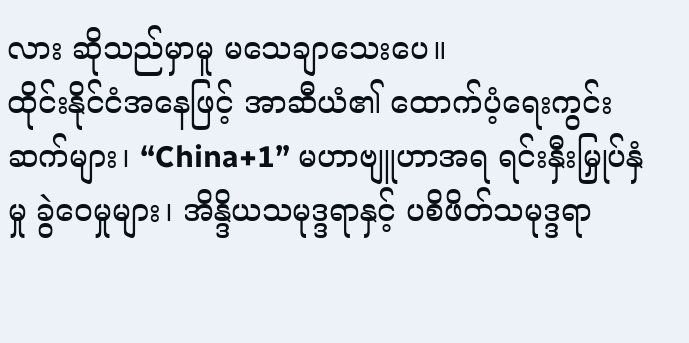လား ဆိုသည်မှာမူ မသေချာသေးပေ။
ထိုင်းနိုင်ငံအနေဖြင့် အာဆီယံ၏ ထောက်ပံ့ရေးကွင်းဆက်များ၊ “China+1” မဟာဗျူဟာအရ ရင်းနှီးမြှုပ်နှံမှု ခွဲဝေမှုများ၊ အိန္ဒိယသမုဒ္ဒရာနှင့် ပစိဖိတ်သမုဒ္ဒရာ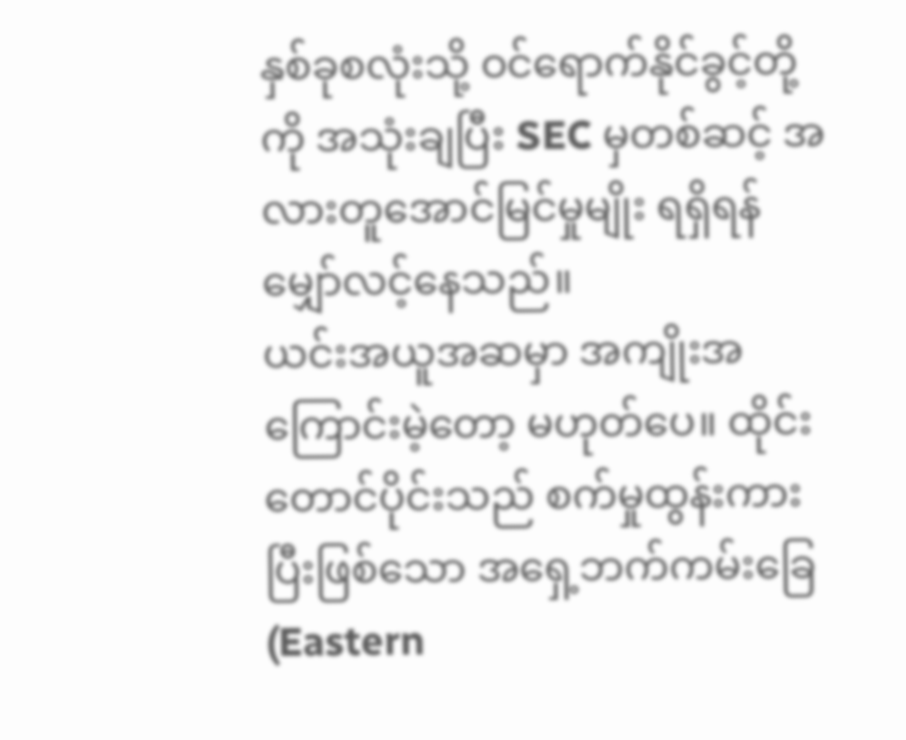နှစ်ခုစလုံးသို့ ဝင်ရောက်နိုင်ခွင့်တို့ကို အသုံးချပြီး SEC မှတစ်ဆင့် အလားတူအောင်မြင်မှုမျိုး ရရှိရန် မျှော်လင့်နေသည်။
ယင်းအယူအဆမှာ အကျိုးအကြောင်းမဲ့တော့ မဟုတ်ပေ။ ထိုင်းတောင်ပိုင်းသည် စက်မှုထွန်းကားပြီးဖြစ်သော အရှေ့ဘက်ကမ်းခြေ (Eastern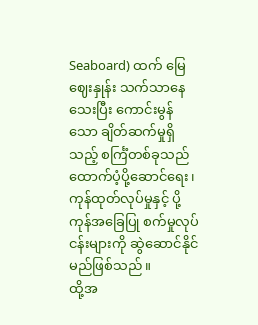Seaboard) ထက် မြေဈေးနှုန်း သက်သာနေသေးပြီး ကောင်းမွန်သော ချိတ်ဆက်မှုရှိသည့် စင်္ကြံတစ်ခုသည် ထောက်ပံ့ပို့ဆောင်ရေး၊ ကုန်ထုတ်လုပ်မှုနှင့် ပို့ကုန်အခြေပြု စက်မှုလုပ်ငန်းများကို ဆွဲဆောင်နိုင်မည်ဖြစ်သည်။
ထို့အ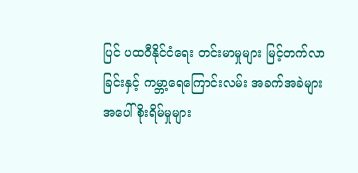ပြင် ပထဝီနိုင်ငံရေး တင်းမာမှုများ မြင့်တက်လာခြင်းနှင့် ကမ္ဘာ့ရေကြောင်းလမ်း အခက်အခဲများအပေါ် စိုးရိမ်မှုများ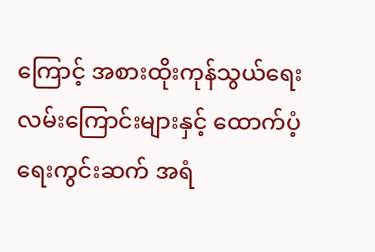ကြောင့် အစားထိုးကုန်သွယ်ရေးလမ်းကြောင်းများနှင့် ထောက်ပံ့ရေးကွင်းဆက် အရံ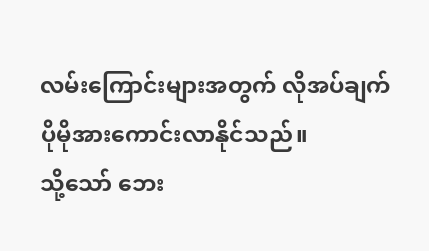လမ်းကြောင်းများအတွက် လိုအပ်ချက် ပိုမိုအားကောင်းလာနိုင်သည်။
သို့သော် ဘေး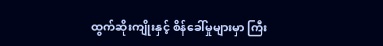ထွက်ဆိုးကျိုးနှင့် စိန်ခေါ်မှုများမှာ ကြီး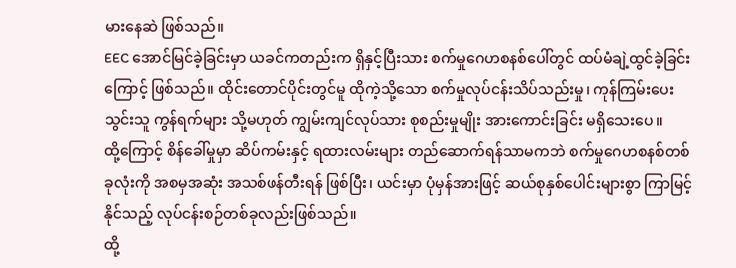မားနေဆဲ ဖြစ်သည်။
EEC အောင်မြင်ခဲ့ခြင်းမှာ ယခင်ကတည်းက ရှိနှင့်ပြီးသား စက်မှုဂေဟစနစ်ပေါ်တွင် ထပ်မံချဲ့ထွင်ခဲ့ခြင်းကြောင့် ဖြစ်သည်။ ထိုင်းတောင်ပိုင်းတွင်မူ ထိုကဲ့သို့သော စက်မှုလုပ်ငန်းသိပ်သည်းမှု၊ ကုန်ကြမ်းပေးသွင်းသူ ကွန်ရက်များ သို့မဟုတ် ကျွမ်းကျင်လုပ်သား စုစည်းမှုမျိုး အားကောင်းခြင်း မရှိသေးပေ။
ထို့ကြောင့် စိန်ခေါ်မှုမှာ ဆိပ်ကမ်းနှင့် ရထားလမ်းများ တည်ဆောက်ရန်သာမကဘဲ စက်မှုဂေဟစနစ်တစ်ခုလုံးကို အစမှအဆုံး အသစ်ဖန်တီးရန် ဖြစ်ပြီး၊ ယင်းမှာ ပုံမှန်အားဖြင့် ဆယ်စုနှစ်ပေါင်းများစွာ ကြာမြင့်နိုင်သည့် လုပ်ငန်းစဉ်တစ်ခုလည်းဖြစ်သည်။
ထို့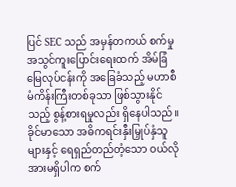ပြင် SEC သည် အမှန်တကယ် စက်မှုအသွင်ကူးပြောင်းရေးထက် အိမ်ခြံမြေလုပ်ငန်းကို အခြေခံသည့် မဟာစီမံကိန်းကြီးတစ်ခုသာ ဖြစ်သွားနိုင်သည့် စွန့်စားရမှုလည်း ရှိနေပါသည်။
ခိုင်မာသော အဓိကရင်းနှီးမြှုပ်နှံသူများနှင့် ရေရှည်တည်တံ့သော ဝယ်လိုအားမရှိပါက စက်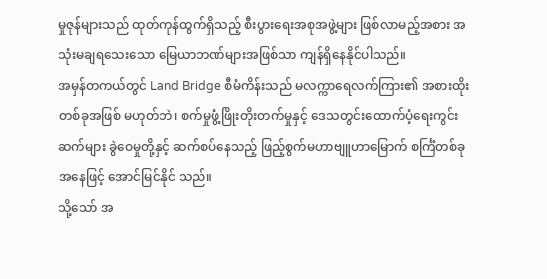မှုဇုန်များသည် ထုတ်ကုန်ထွက်ရှိသည့် စီးပွားရေးအစုအဖွဲ့များ ဖြစ်လာမည့်အစား အသုံးမချရသေးသော မြေယာဘဏ်များအဖြစ်သာ ကျန်ရှိနေနိုင်ပါသည်။
အမှန်တကယ်တွင် Land Bridge စီမံကိန်းသည် မလက္ကာရေလက်ကြား၏ အစားထိုးတစ်ခုအဖြစ် မဟုတ်ဘဲ၊ စက်မှုဖွံ့ဖြိုးတိုးတက်မှုနှင့် ဒေသတွင်းထောက်ပံ့ရေးကွင်းဆက်များ ခွဲဝေမှုတို့နှင့် ဆက်စပ်နေသည့် ဖြည့်စွက်မဟာဗျူဟာမြောက် စင်္ကြံတစ်ခုအနေဖြင့် အောင်မြင်နိုင် သည်။
သို့သော် အ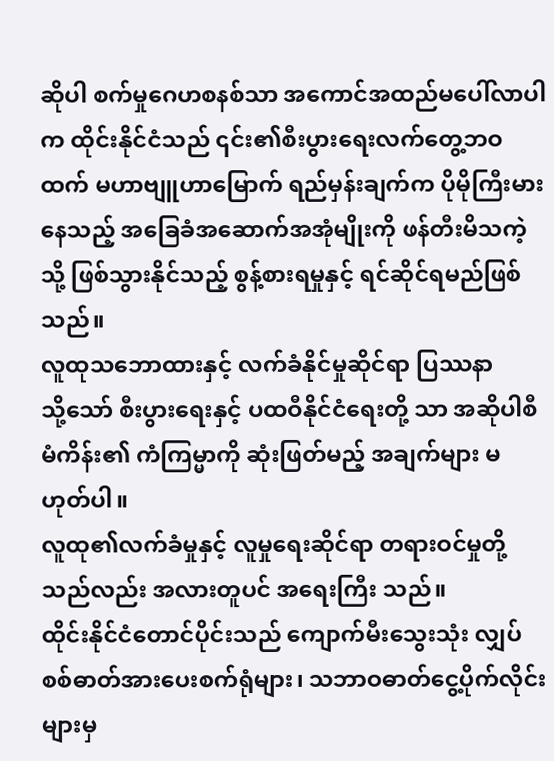ဆိုပါ စက်မှုဂေဟစနစ်သာ အကောင်အထည်မပေါ်လာပါက ထိုင်းနိုင်ငံသည် ၎င်း၏စီးပွားရေးလက်တွေ့ဘဝထက် မဟာဗျူဟာမြောက် ရည်မှန်းချက်က ပိုမိုကြီးမားနေသည့် အခြေခံအဆောက်အအုံမျိုးကို ဖန်တီးမိသကဲ့သို့ ဖြစ်သွားနိုင်သည့် စွန့်စားရမှုနှင့် ရင်ဆိုင်ရမည်ဖြစ်သည်။
လူထုသဘောထားနှင့် လက်ခံနိုင်မှုဆိုင်ရာ ပြဿနာ
သို့သော် စီးပွားရေးနှင့် ပထဝီနိုင်ငံရေးတို့ သာ အဆိုပါစီမံကိန်း၏ ကံကြမ္မာကို ဆုံးဖြတ်မည့် အချက်များ မဟုတ်ပါ။
လူထု၏လက်ခံမှုနှင့် လူမှုရေးဆိုင်ရာ တရားဝင်မှုတို့သည်လည်း အလားတူပင် အရေးကြီး သည်။
ထိုင်းနိုင်ငံတောင်ပိုင်းသည် ကျောက်မီးသွေးသုံး လျှပ်စစ်ဓာတ်အားပေးစက်ရုံများ၊ သဘာဝဓာတ်ငွေ့ပိုက်လိုင်းများမှ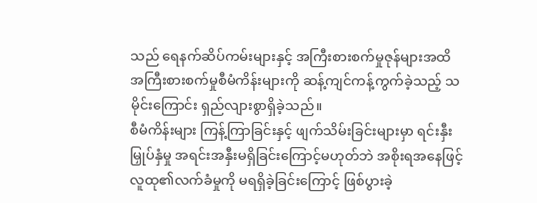သည် ရေနက်ဆိပ်ကမ်းများနှင့် အကြီးစားစက်မှုဇုန်များအထိ အကြီးစားစက်မှုစီမံကိန်းများကို ဆန့်ကျင်ကန့်ကွက်ခဲ့သည့် သမိုင်းကြောင်း ရှည်လျားစွာရှိခဲ့သည်။
စီမံကိန်းများ ကြန့်ကြာခြင်းနှင့် ဖျက်သိမ်းခြင်းများမှာ ရင်းနှီးမြှုပ်နှံမှု အရင်းအနှီးမရှိခြင်းကြောင့်မဟုတ်ဘဲ အစိုးရအနေဖြင့် လူထု၏လက်ခံမှုကို မရရှိခဲ့ခြင်းကြောင့် ဖြစ်ပွားခဲ့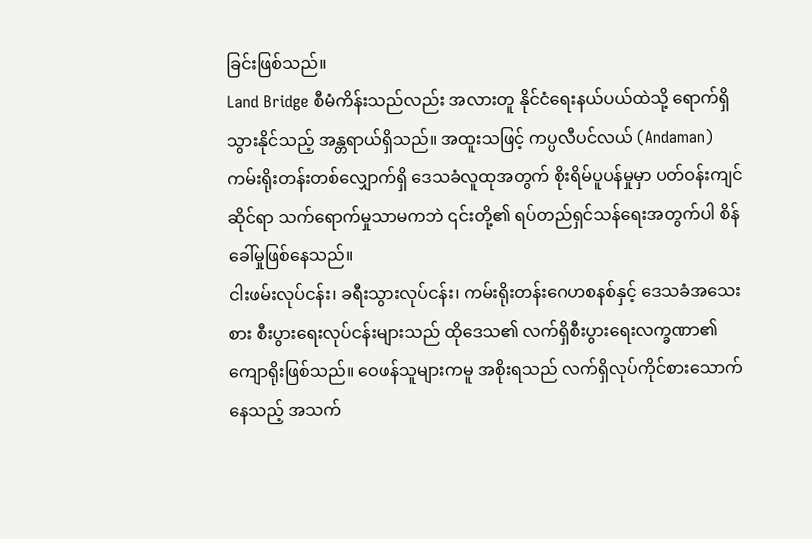ခြင်းဖြစ်သည်။
Land Bridge စီမံကိန်းသည်လည်း အလားတူ နိုင်ငံရေးနယ်ပယ်ထဲသို့ ရောက်ရှိသွားနိုင်သည့် အန္တရာယ်ရှိသည်။ အထူးသဖြင့် ကပ္ပလီပင်လယ် (Andaman) ကမ်းရိုးတန်းတစ်လျှောက်ရှိ ဒေသခံလူထုအတွက် စိုးရိမ်ပူပန်မှုမှာ ပတ်ဝန်းကျင်ဆိုင်ရာ သက်ရောက်မှုသာမကဘဲ ၎င်းတို့၏ ရပ်တည်ရှင်သန်ရေးအတွက်ပါ စိန်ခေါ်မှုဖြစ်နေသည်။
ငါးဖမ်းလုပ်ငန်း၊ ခရီးသွားလုပ်ငန်း၊ ကမ်းရိုးတန်းဂေဟစနစ်နှင့် ဒေသခံအသေးစား စီးပွားရေးလုပ်ငန်းများသည် ထိုဒေသ၏ လက်ရှိစီးပွားရေးလက္ခဏာ၏ ကျောရိုးဖြစ်သည်။ ဝေဖန်သူများကမူ အစိုးရသည် လက်ရှိလုပ်ကိုင်စားသောက်နေသည့် အသက်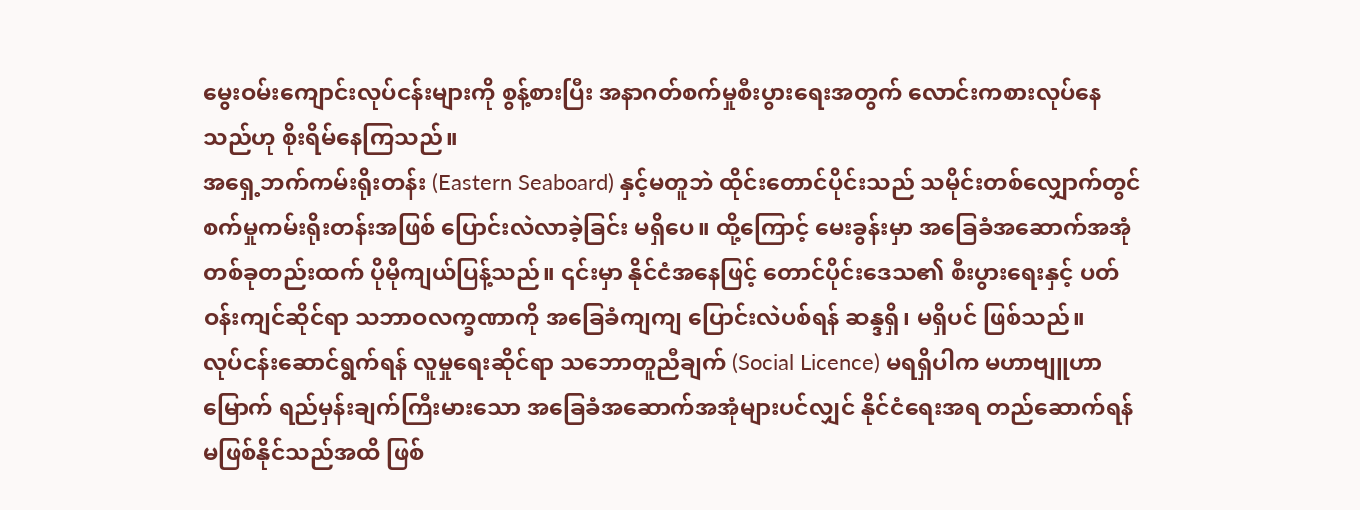မွေးဝမ်းကျောင်းလုပ်ငန်းများကို စွန့်စားပြီး အနာဂတ်စက်မှုစီးပွားရေးအတွက် လောင်းကစားလုပ်နေသည်ဟု စိုးရိမ်နေကြသည်။
အရှေ့ဘက်ကမ်းရိုးတန်း (Eastern Seaboard) နှင့်မတူဘဲ ထိုင်းတောင်ပိုင်းသည် သမိုင်းတစ်လျှောက်တွင် စက်မှုကမ်းရိုးတန်းအဖြစ် ပြောင်းလဲလာခဲ့ခြင်း မရှိပေ။ ထို့ကြောင့် မေးခွန်းမှာ အခြေခံအဆောက်အအုံတစ်ခုတည်းထက် ပိုမိုကျယ်ပြန့်သည်။ ၎င်းမှာ နိုင်ငံအနေဖြင့် တောင်ပိုင်းဒေသ၏ စီးပွားရေးနှင့် ပတ်ဝန်းကျင်ဆိုင်ရာ သဘာဝလက္ခဏာကို အခြေခံကျကျ ပြောင်းလဲပစ်ရန် ဆန္ဒရှိ၊ မရှိပင် ဖြစ်သည်။
လုပ်ငန်းဆောင်ရွက်ရန် လူမှုရေးဆိုင်ရာ သဘောတူညီချက် (Social Licence) မရရှိပါက မဟာဗျူဟာမြောက် ရည်မှန်းချက်ကြီးမားသော အခြေခံအဆောက်အအုံများပင်လျှင် နိုင်ငံရေးအရ တည်ဆောက်ရန် မဖြစ်နိုင်သည်အထိ ဖြစ်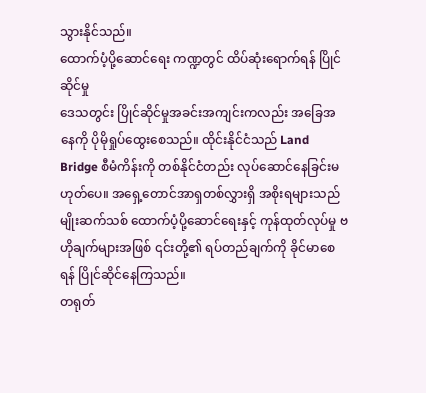သွားနိုင်သည်။
ထောက်ပံ့ပို့ဆောင်ရေး ကဏ္ဍတွင် ထိပ်ဆုံးရောက်ရန် ပြိုင်ဆိုင်မှု
ဒေသတွင်း ပြိုင်ဆိုင်မှုအခင်းအကျင်းကလည်း အခြေအနေကို ပိုမိုရှုပ်ထွေးစေသည်။ ထိုင်းနိုင်ငံသည် Land Bridge စီမံကိန်းကို တစ်နိုင်ငံတည်း လုပ်ဆောင်နေခြင်းမဟုတ်ပေ။ အရှေ့တောင်အာရှတစ်လွှားရှိ အစိုးရများသည် မျိုးဆက်သစ် ထောက်ပံ့ပို့ဆောင်ရေးနှင့် ကုန်ထုတ်လုပ်မှု ဗဟိုချက်များအဖြစ် ၎င်းတို့၏ ရပ်တည်ချက်ကို ခိုင်မာစေရန် ပြိုင်ဆိုင်နေကြသည်။
တရုတ်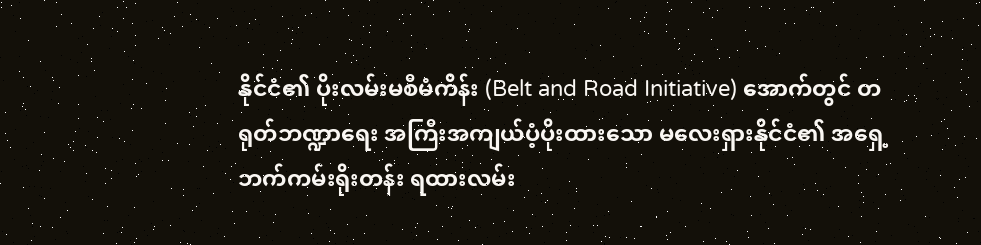နိုင်ငံ၏ ပိုးလမ်းမစီမံကိန်း (Belt and Road Initiative) အောက်တွင် တရုတ်ဘဏ္ဍာရေး အကြီးအကျယ်ပံ့ပိုးထားသော မလေးရှားနိုင်ငံ၏ အရှေ့ဘက်ကမ်းရိုးတန်း ရထားလမ်း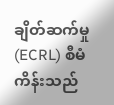ချိတ်ဆက်မှု (ECRL) စီမံကိန်းသည်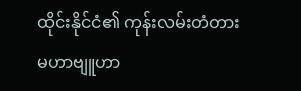ထိုင်းနိုင်ငံ၏ ကုန်းလမ်းတံတား မဟာဗျူဟာ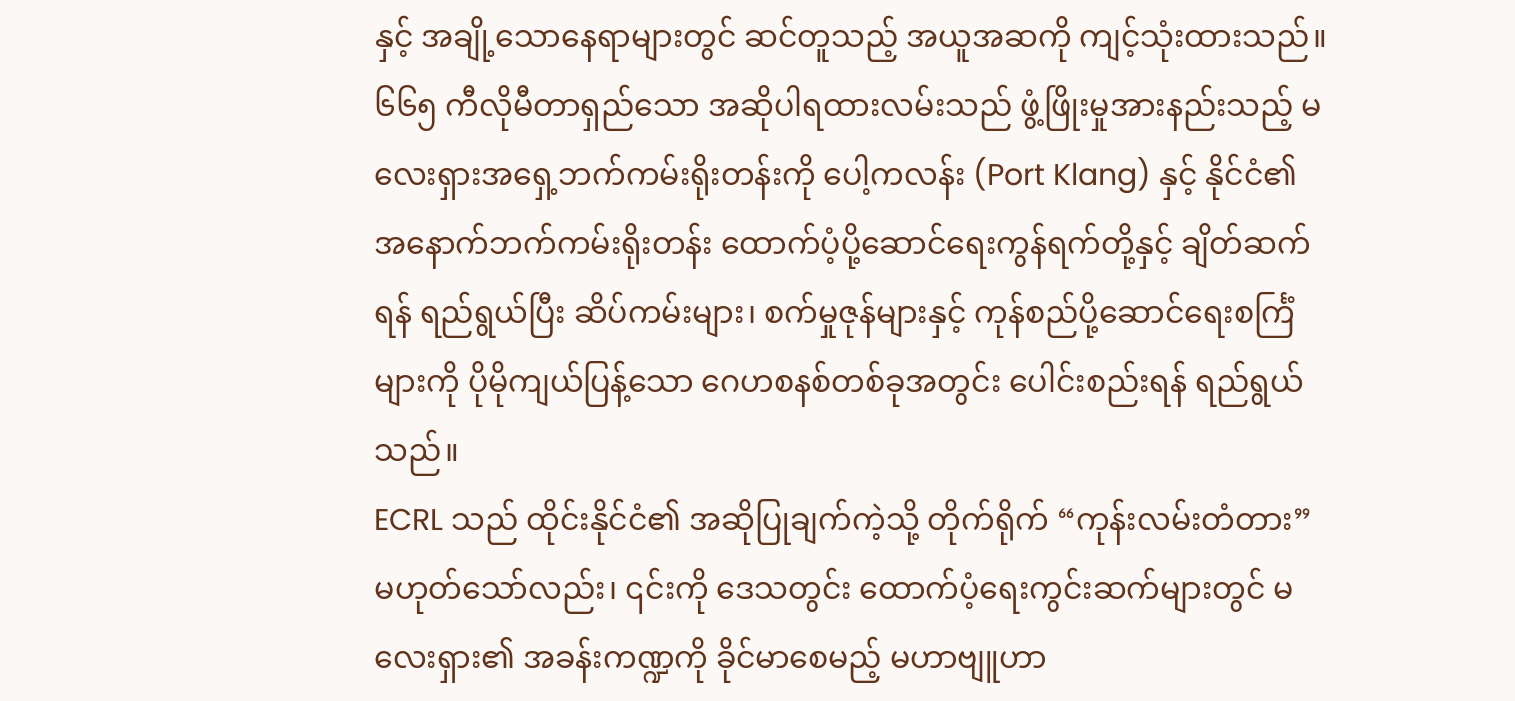နှင့် အချို့သောနေရာများတွင် ဆင်တူသည့် အယူအဆကို ကျင့်သုံးထားသည်။
၆၆၅ ကီလိုမီတာရှည်သော အဆိုပါရထားလမ်းသည် ဖွံ့ဖြိုးမှုအားနည်းသည့် မလေးရှားအရှေ့ဘက်ကမ်းရိုးတန်းကို ပေါ့ကလန်း (Port Klang) နှင့် နိုင်ငံ၏ အနောက်ဘက်ကမ်းရိုးတန်း ထောက်ပံ့ပို့ဆောင်ရေးကွန်ရက်တို့နှင့် ချိတ်ဆက်ရန် ရည်ရွယ်ပြီး ဆိပ်ကမ်းများ၊ စက်မှုဇုန်များနှင့် ကုန်စည်ပို့ဆောင်ရေးစင်္ကြံများကို ပိုမိုကျယ်ပြန့်သော ဂေဟစနစ်တစ်ခုအတွင်း ပေါင်းစည်းရန် ရည်ရွယ်သည်။
ECRL သည် ထိုင်းနိုင်ငံ၏ အဆိုပြုချက်ကဲ့သို့ တိုက်ရိုက် “ကုန်းလမ်းတံတား” မဟုတ်သော်လည်း၊ ၎င်းကို ဒေသတွင်း ထောက်ပံ့ရေးကွင်းဆက်များတွင် မလေးရှား၏ အခန်းကဏ္ဍကို ခိုင်မာစေမည့် မဟာဗျူဟာ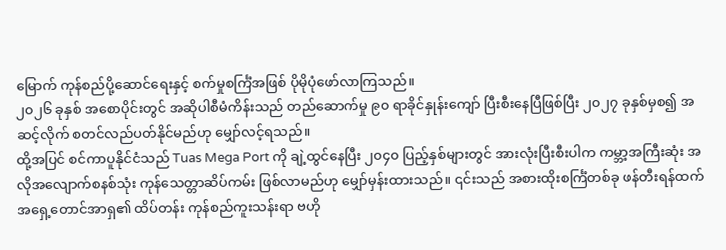မြောက် ကုန်စည်ပို့ဆောင်ရေးနှင့် စက်မှုစင်္ကြံအဖြစ် ပိုမိုပုံဖော်လာကြသည်။
၂၀၂၆ ခုနှစ် အစောပိုင်းတွင် အဆိုပါစီမံကိန်းသည် တည်ဆောက်မှု ၉၀ ရာခိုင်နှုန်းကျော် ပြီးစီးနေပြီဖြစ်ပြီး ၂၀၂၇ ခုနှစ်မှစ၍ အဆင့်လိုက် စတင်လည်ပတ်နိုင်မည်ဟု မျှော်လင့်ရသည်။
ထို့အပြင် စင်ကာပူနိုင်ငံသည် Tuas Mega Port ကို ချဲ့ထွင်နေပြီး ၂၀၄၀ ပြည့်နှစ်များတွင် အားလုံးပြီးစီးပါက ကမ္ဘာ့အကြီးဆုံး အလိုအလျောက်စနစ်သုံး ကုန်သေတ္တာဆိပ်ကမ်း ဖြစ်လာမည်ဟု မျှော်မှန်းထားသည်။ ၎င်းသည် အစားထိုးစင်္ကြံတစ်ခု ဖန်တီးရန်ထက် အရှေ့တောင်အာရှ၏ ထိပ်တန်း ကုန်စည်ကူးသန်းရာ ဗဟို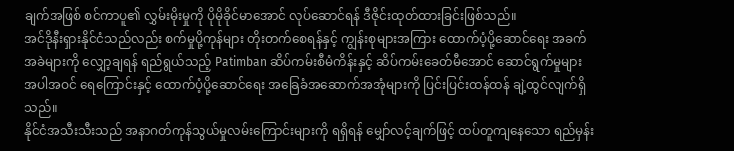ချက်အဖြစ် စင်ကာပူ၏ လွှမ်းမိုးမှုကို ပိုမိုခိုင်မာအောင် လုပ်ဆောင်ရန် ဒီဇိုင်းထုတ်ထားခြင်းဖြစ်သည်။
အင်ဒိုနီးရှားနိုင်ငံသည်လည်း စက်မှုပို့ကုန်များ တိုးတက်စေရန်နှင့် ကျွန်းစုများအကြား ထောက်ပံ့ပို့ဆောင်ရေး အခက်အခဲများကို လျှော့ချရန် ရည်ရွယ်သည့် Patimban ဆိပ်ကမ်းစီမံကိန်းနှင့် ဆိပ်ကမ်းခေတ်မီအောင် ဆောင်ရွက်မှုများ အပါအဝင် ရေကြောင်းနှင့် ထောက်ပံ့ပို့ဆောင်ရေး အခြေခံအဆောက်အအုံများကို ပြင်းပြင်းထန်ထန် ချဲ့ထွင်လျက်ရှိသည်။
နိုင်ငံအသီးသီးသည် အနာဂတ်ကုန်သွယ်မှုလမ်းကြောင်းများကို ရရှိရန် မျှော်လင့်ချက်ဖြင့် ထပ်တူကျနေသော ရည်မှန်း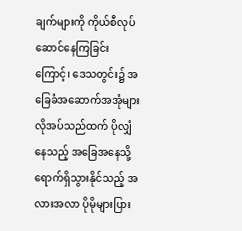ချက်များကို ကိုယ်စီလုပ်ဆောင်နေကြခြင်းကြောင့်၊ ဒေသတွင်း၌ အခြေခံအဆောက်အအုံများ လိုအပ်သည်ထက် ပိုလျှံနေသည့် အခြေအနေသို့ ရောက်ရှိသွားနိုင်သည့် အလားအလာ ပိုမိုများပြား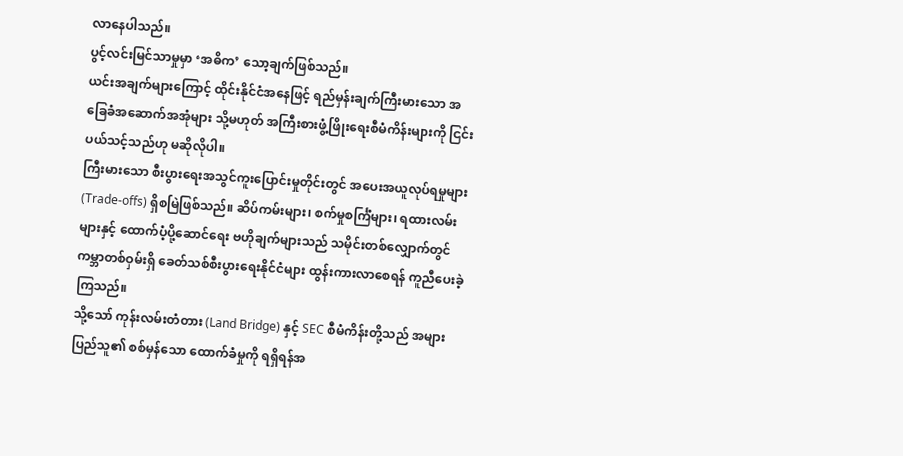လာနေပါသည်။
ပွင့်လင်းမြင်သာမှုမှာ ‘အဓိက’ သော့ချက်ဖြစ်သည်။
ယင်းအချက်များကြောင့် ထိုင်းနိုင်ငံအနေဖြင့် ရည်မှန်းချက်ကြီးမားသော အခြေခံအဆောက်အအုံများ သို့မဟုတ် အကြီးစားဖွံ့ဖြိုးရေးစီမံကိန်းများကို ငြင်းပယ်သင့်သည်ဟု မဆိုလိုပါ။
ကြီးမားသော စီးပွားရေးအသွင်ကူးပြောင်းမှုတိုင်းတွင် အပေးအယူလုပ်ရမှုများ (Trade-offs) ရှိစမြဲဖြစ်သည်။ ဆိပ်ကမ်းများ၊ စက်မှုစင်္ကြံများ၊ ရထားလမ်းများနှင့် ထောက်ပံ့ပို့ဆောင်ရေး ဗဟိုချက်များသည် သမိုင်းတစ်လျှောက်တွင် ကမ္ဘာတစ်ဝှမ်းရှိ ခေတ်သစ်စီးပွားရေးနိုင်ငံများ ထွန်းကားလာစေရန် ကူညီပေးခဲ့ကြသည်။
သို့သော် ကုန်းလမ်းတံတား (Land Bridge) နှင့် SEC စီမံကိန်းတို့သည် အများပြည်သူ၏ စစ်မှန်သော ထောက်ခံမှုကို ရရှိရန်အ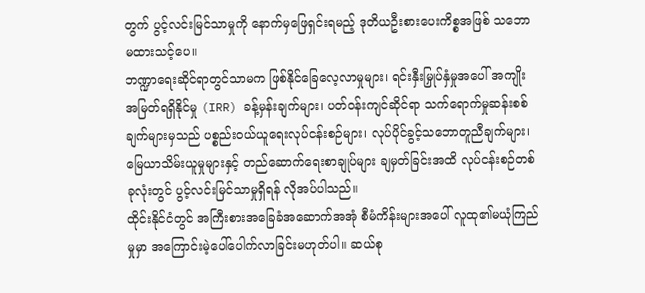တွက် ပွင့်လင်းမြင်သာမှုကို နောက်မှဖြေရှင်းရမည့် ဒုတိယဦးစားပေးကိစ္စအဖြစ် သဘောမထားသင့်ပေ။
ဘဏ္ဍာရေးဆိုင်ရာတွင်သာမက ဖြစ်နိုင်ခြေလေ့လာမှုများ၊ ရင်းနှီးမြှုပ်နှံမှုအပေါ် အကျိုးအမြတ်ရရှိနိုင်မှု (IRR) ခန့်မှန်းချက်များ၊ ပတ်ဝန်းကျင်ဆိုင်ရာ သက်ရောက်မှုဆန်းစစ်ချက်များမှသည် ပစ္စည်းဝယ်ယူရေးလုပ်ငန်းစဉ်များ၊ လုပ်ပိုင်ခွင့်သဘောတူညီချက်များ၊ မြေယာသိမ်းယူမှုများနှင့် တည်ဆောက်ရေးစာချုပ်များ ချမှတ်ခြင်းအထိ လုပ်ငန်းစဉ်တစ်ခုလုံးတွင် ပွင့်လင်းမြင်သာမှုရှိရန် လိုအပ်ပါသည်။
ထိုင်းနိုင်ငံတွင် အကြီးစားအခြေခံအဆောက်အအုံ စီမံကိန်းများအပေါ် လူထု၏မယုံကြည်မှုမှာ အကြောင်းမဲ့ပေါ်ပေါက်လာခြင်းမဟုတ်ပါ။ ဆယ်စု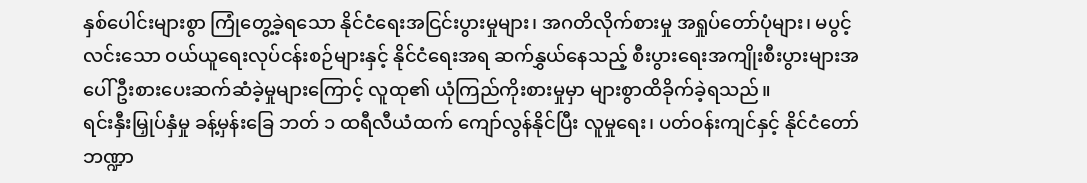နှစ်ပေါင်းများစွာ ကြုံတွေ့ခဲ့ရသော နိုင်ငံရေးအငြင်းပွားမှုများ၊ အဂတိလိုက်စားမှု အရှုပ်တော်ပုံများ၊ မပွင့်လင်းသော ဝယ်ယူရေးလုပ်ငန်းစဉ်များနှင့် နိုင်ငံရေးအရ ဆက်နွှယ်နေသည့် စီးပွားရေးအကျိုးစီးပွားများအပေါ် ဦးစားပေးဆက်ဆံခဲ့မှုများကြောင့် လူထု၏ ယုံကြည်ကိုးစားမှုမှာ များစွာထိခိုက်ခဲ့ရသည်။
ရင်းနှီးမြှုပ်နှံမှု ခန့်မှန်းခြေ ဘတ် ၁ ထရီလီယံထက် ကျော်လွန်နိုင်ပြီး လူမှုရေး၊ ပတ်ဝန်းကျင်နှင့် နိုင်ငံတော်ဘဏ္ဍာ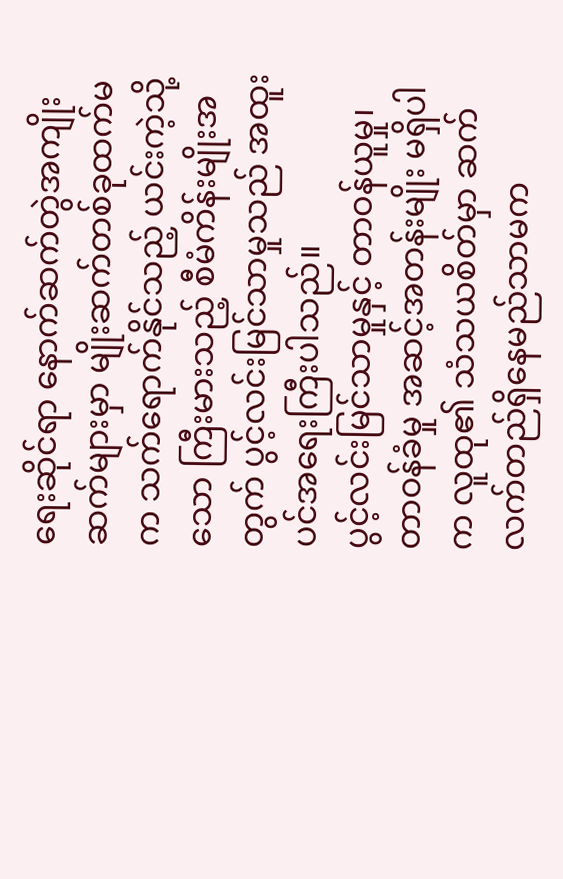ရေးဆိုင်ရာ နောက်ဆက်တွဲအကျိုးဆက်များမှာ မျိုးဆက်တစ်ခုထက်မက သက်ရောက်နိုင်သည့် ယင်းကဲ့သို့သော ကြီးမားသည့် စီမံကိန်းမျိုးအတွက် ပွင့်လင်းမြင်သာမှုသည် အထူးပင်အရေးကြီးပါသည်။
ပွင့်လင်းမြင်သာမှုနှင့် တာဝန်ယူမှု၊ တာဝန်ခံမှု အဆင့်အတန်းမျိုး မရှိပါက လူထု၏ သံသယစိတ်မှာ ဆက်လက်တည်ရှိနေမည်သာမက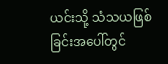ယင်းသို့ သံသယဖြစ်ခြင်းအပေါ်တွင်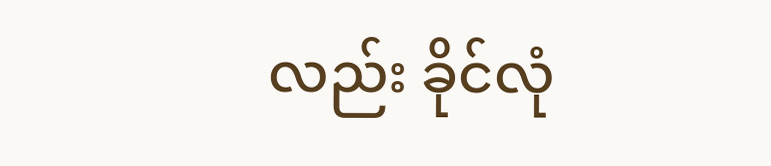လည်း ခိုင်လုံ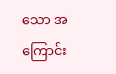သော အကြောင်း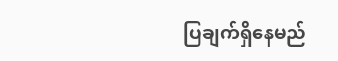ပြချက်ရှိနေမည်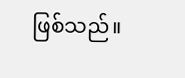ဖြစ်သည်။